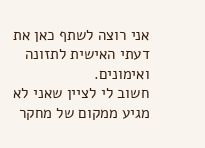אני רוצה לשתף כאן את דעתי האישית לתזונה ואימונים.
חשוב לי לציין שאני לא מגיע ממקום של מחקר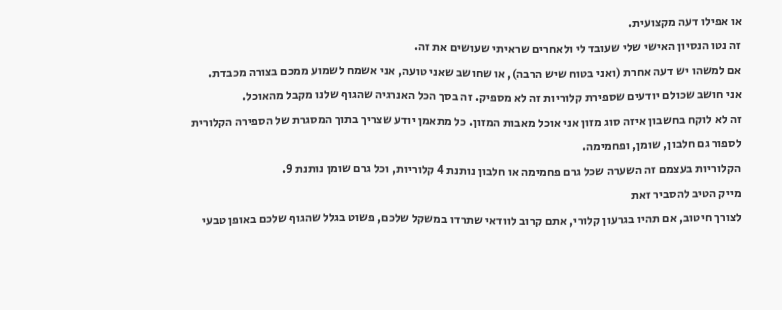או אפילו דעה מקצועית.
זה נטו הנסיון האישי שלי שעובד לי ולאחרים שראיתי שעושים את זה.
אם למשהו יש דעה אחרת (ואני בטוח שיש הרבה), או שחושב שאני טועה, אני אשמח לשמוע ממכם בצורה מכבדת.
אני חושב שכולם יודעים שספירת קלוריות זה לא מספיק. זה בסך הכל האנרגיה שהגוף שלנו מקבל מהאוכל.
זה לא לוקח בחשבון איזה סוג מזון אני אוכל מאבות המזון. כל מתאמן יודע שצריך בתוך המסגרת של הספירה הקלורית לספור גם חלבון, שומן, ופחמימה.
הקלוריות בעצמם זה השערה שכל גרם פחמימה או חלבון נותנת 4 קלוריות, וכל גרם שומן נותנת 9.
מייק הטיב להסביר זאת
לצורך חיטוב, אם תהיו בגרעון קלורי, אתם קרוב לוודאי שתרדו במשקל שלכם, פשוט בגלל שהגוף שלכם באופן טבעי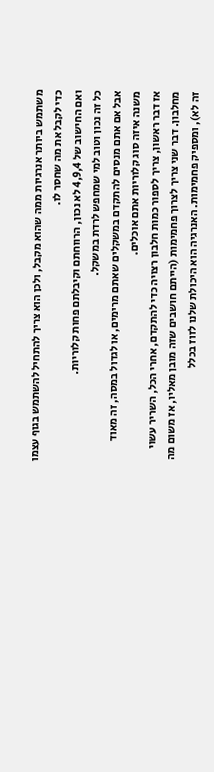משתמש ביותר אנרגיות ממה שהוא מקבל, ולכן הוא צריך להתחיל להשתמש בגוף עצמו כדי לקבל את מה שחסר לו.
ואם החישוב של 4,9,4 לא נכון, הרווחתם וקיבלתם פחות קלוריות.
כל זה נכון וטוב למי שמחפש לרדת במשקל.
אבל אם אתם מנסים להתקדם במשקלים שאתם מרימים, או לגדול במסה, זה מאוד משנה איזה סוג קלוריות אתם אוכלים.
אז דבר ראשון, צריך לספור כמות חלבון רצויה כדי להתקדם, אחרי הכל, השריר עשוי מחלבון. דבר שני צריך לצרוך פחמימות (הייתם חושבים שזה מובן מאליו, אז משום מה זה לא), ומספיק פחמימות. האנרגיה הוא היכולת שלנו לזוז בכלל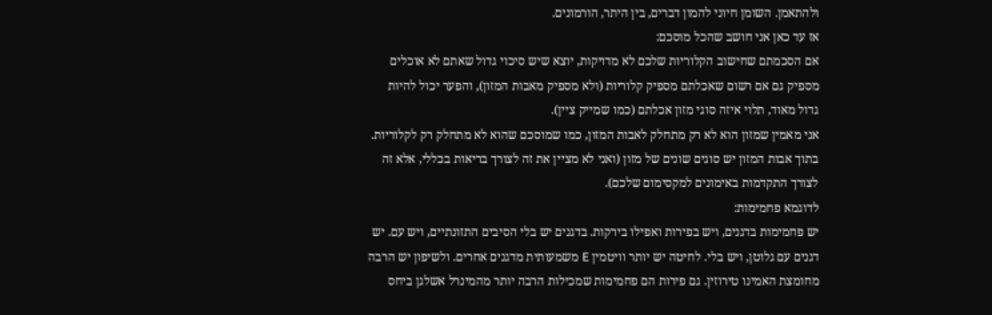ולהתאמן. השומן חיוני להמון דברים, בין היתר, הורמונים.
אז עד כאן אני חושב שהכל מוסכם:
אם הסכמתם שחישוב הקלוריות שלכם לא מדויקות, יוצא שיש סיכוי גדול שאתם לא אוכלים מספיק גם אם רשום שאכלתם מספיק קלוריות (ולא מספיק מאבות המזון), והפער יכול להיות גדול מאוד, תלוי איזה סוגי מזון אכלתם (כמו שמייק ציין).
אני מאמין שמזון הוא לא רק מתחלק לאבות המזון, כמו שמוסכם שהוא לא מתחלק רק לקלוריות.
בתוך אבות המזון יש סוגים שונים של מזון (ואני לא מציין את זה לצורך בריאות בכללי, אלא זה לצורך התקדמות באימונים למקסימום שלכם).
לדוגמא פחמימות:
יש פחמימות בדגנים, ויש בפירות ואפילו בירקות. בדגנים יש בלי הסיבים התזונתיים, ויש עם. יש דגנים עם גלוטן, ויש בלי. לחיטה יש יותר וויטמין E משמעותית מדגנים אחרים. ולשיפון יש הרבה מחומצת האמינו טירוזין. גם פירות הם פחמימות שמכילות הרבה יותר מהמינרל אשלגן ביחס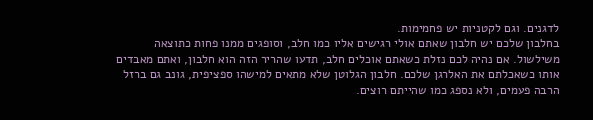לדגנים. וגם לקטניות יש פחמימות.
בחלבון שלכם יש חלבון שאתם אולי רגישים אליו כמו חלב, וסופגים ממנו פחות כתוצאה משילשול. אם נהיה לכם נזלת כשאתם אוכלים חלב, תדעו שהריר הזה הוא חלבון, ואתם מאבדים אותו כשאכלתם את האלרגן שלכם. חלבון הגלוטן שלא מתאים למישהו ספציפית, גונב גם ברזל הרבה פעמים, ולא נספג כמו שהייתם רוצים.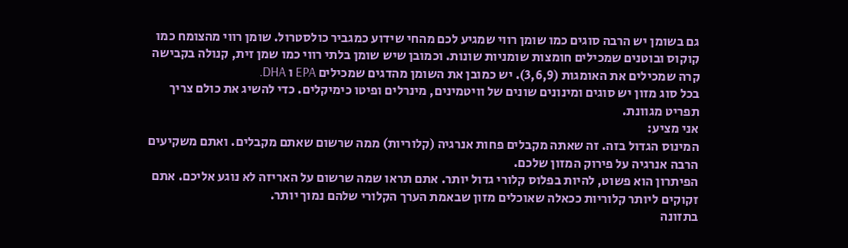גם בשומן יש הרבה סוגים כמו שומן רווי שמגיע לכם מהחי שידוע כמגביר כולסטרול. שומן רווי מהצומח כמו קוקוס ובוטנים שמכילים חומצות שומניות שונות. וכמובן שיש שומן בלתי רווי כמו שמן זית, קנולה בקבישה קרה שמכילים את האומגות (3,6,9). יש כמובן את השומן מהדגים שמכילים EPA ו DHA.
בכל סוג מזון יש סוגים ומינונים שונים של וויטמינים, מינרלים ופיטו כימיקלים. כדי להשיג את כולם צריך תפריט מגוונת.
אני מציע:
המינוס הגדול בזה. זה שאתה מקבלים פחות אנרגיה (קלוריות) ממה שרשום שאתם מקבלים. ואתם משקיעים הרבה אנרגיה על פירוק המזון שלכם.
הפיתרון הוא פשוט, להיות בפלוס קלורי גדול יותר. אתם תראו שמה שרשום על האריזה לא נוגע אליכם. אתם זקוקים ליותר קלוריות ככאלה שאוכלים מזון שבאמת הערך הקלורי שלהם נמוך יותר.
בתזונה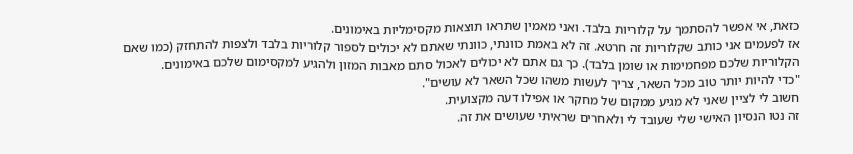כזאת, אי אפשר להסתמך על קלוריות בלבד. ואני מאמין שתראו תוצאות מקסימליות באימונים.
אז לפעמים אני כותב שקלוריות זה חרטא. זה לא באמת כוונתי, כוונתי שאתם לא יכולים לספור קלוריות בלבד ולצפות להתחזק (כמו שאם הקלוריות שלכם מפחמימות או שומן בלבד). כך גם אתם לא יכולים לאכול סתם מאבות המזון ולהגיע למקסימום שלכם באימונים.
"כדי להיות יותר טוב מכל השאר, צריך לעשות משהו שכל השאר לא עושים".
חשוב לי לציין שאני לא מגיע ממקום של מחקר או אפילו דעה מקצועית.
זה נטו הנסיון האישי שלי שעובד לי ולאחרים שראיתי שעושים את זה.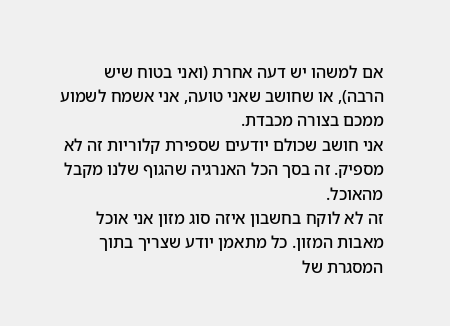אם למשהו יש דעה אחרת (ואני בטוח שיש הרבה), או שחושב שאני טועה, אני אשמח לשמוע ממכם בצורה מכבדת.
אני חושב שכולם יודעים שספירת קלוריות זה לא מספיק. זה בסך הכל האנרגיה שהגוף שלנו מקבל מהאוכל.
זה לא לוקח בחשבון איזה סוג מזון אני אוכל מאבות המזון. כל מתאמן יודע שצריך בתוך המסגרת של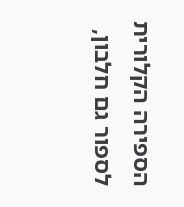הספירה הקלורית לספור גם חלבון,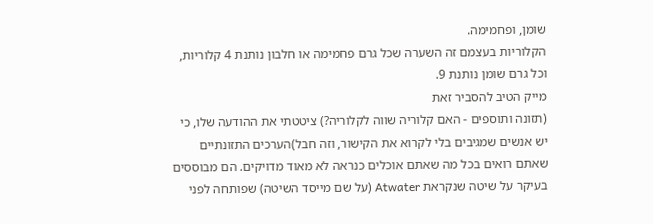שומן, ופחמימה.
הקלוריות בעצמם זה השערה שכל גרם פחמימה או חלבון נותנת 4 קלוריות, וכל גרם שומן נותנת 9.
מייק הטיב להסביר זאת
(תזונה ותוספים - האם קלוריה שווה לקלוריה?) ציטטתי את ההודעה שלו, כי יש אנשים שמגיבים בלי לקרוא את הקישור, וזה חבל)הערכים התזונתיים שאתם רואים בכל מה שאתם אוכלים כנראה לא מאוד מדויקים. הם מבוססים בעיקר על שיטה שנקראת Atwater (על שם מייסד השיטה) שפותחה לפני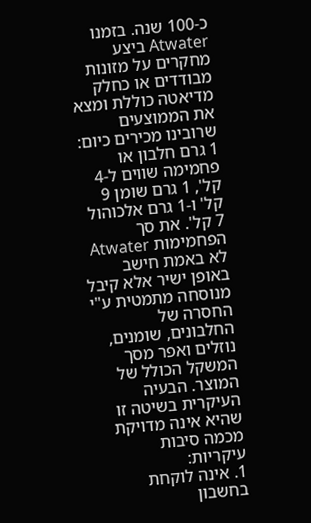כ-100 שנה. בזמנו Atwater ביצע מחקרים על מזונות מבודדים או כחלק מדיאטה כוללת ומצא את הממוצעים שרובינו מכירים כיום: 1 גרם חלבון או פחמימה שווים ל-4 קל', 1 גרם שומן 9 קל' ו-1 גרם אלכוהול 7 קל'. את סך הפחמימות Atwater לא באמת חישב באופן ישיר אלא קיבל מנוסחה מתמטית ע"י החסרה של החלבונים, שומנים, נוזלים ואפר מסך המשקל הכולל של המוצר. הבעיה העיקרית בשיטה זו שהיא אינה מדויקת מכמה סיבות עיקריות:
1. אינה לוקחת בחשבון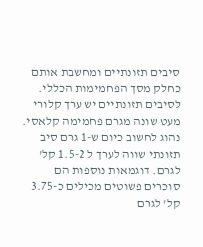סיבים תזונתיים ומחשבת אותם כחלק מסך הפחמימות הכללי. לסיבים תזונתיים יש ערך קלורי מעט שונה מגרם פחמימה קלאסי. נהוג לחשוב כיום ש-1 גרם סיב תזונתי שווה לערך ל 1.5-2 קל' לגרם. דוגמאות נוספות הם סוכרים פשוטים מכילים כ-3.75 קל' לגרם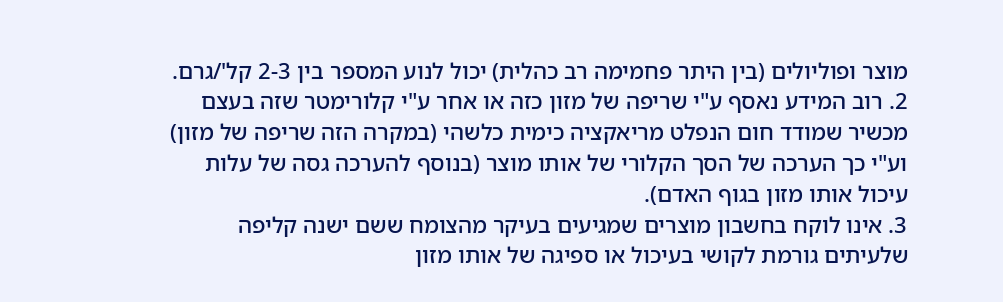מוצר ופוליולים (בין היתר פחמימה רב כהלית) יכול לנוע המספר בין 2-3 קל'/גרם.
2. רוב המידע נאסף ע"י שריפה של מזון כזה או אחר ע"י קלורימטר שזה בעצם מכשיר שמודד חום הנפלט מריאקציה כימית כלשהי (במקרה הזה שריפה של מזון) וע"י כך הערכה של הסך הקלורי של אותו מוצר (בנוסף להערכה גסה של עלות עיכול אותו מזון בגוף האדם).
3. אינו לוקח בחשבון מוצרים שמגיעים בעיקר מהצומח ששם ישנה קליפה שלעיתים גורמת לקושי בעיכול או ספיגה של אותו מזון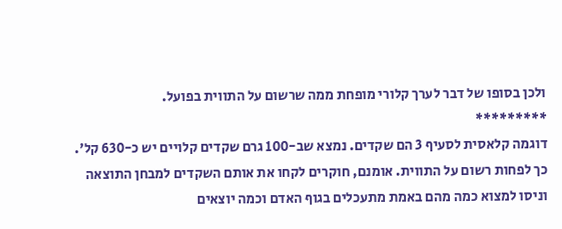ולכן בסופו של דבר לערך קלורי מופחת ממה שרשום על התווית בפועל.
*********
דוגמה קלאסית לסעיף 3 הם שקדים. נמצא שב-100 גרם שקדים קלויים יש כ-630 קל'. כך לפחות רשום על התווית. אומנם, חוקרים לקחו את אותם השקדים למבחן התוצאה וניסו למצוא כמה מהם באמת מתעכלים בגוף האדם וכמה יוצאים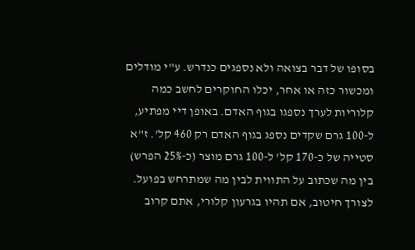בסופו של דבר בצואה ולא נספגים כנדרש. ע"י מודלים ומכשור כזה או אחר, יכלו החוקרים לחשב כמה קלוריות לערך נספגו בגוף האדם. באופן דיי מפתיע, ל-100 גרם שקדים נספג בגוף האדם רק 460 קל'. ז"א סטייה של כ-170 קל' ל-100 גרם מוצר (כ-25% הפרש) בין מה שכתוב על התווית לבין מה שמתרחש בפועל.
לצורך חיטוב, אם תהיו בגרעון קלורי, אתם קרוב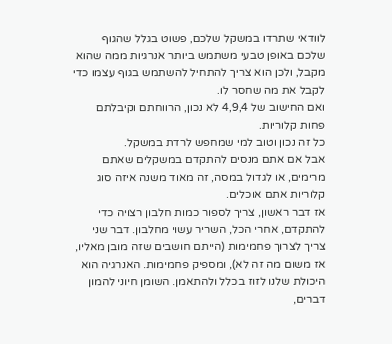לוודאי שתרדו במשקל שלכם, פשוט בגלל שהגוף שלכם באופן טבעי משתמש ביותר אנרגיות ממה שהוא מקבל, ולכן הוא צריך להתחיל להשתמש בגוף עצמו כדי לקבל את מה שחסר לו.
ואם החישוב של 4,9,4 לא נכון, הרווחתם וקיבלתם פחות קלוריות.
כל זה נכון וטוב למי שמחפש לרדת במשקל.
אבל אם אתם מנסים להתקדם במשקלים שאתם מרימים, או לגדול במסה, זה מאוד משנה איזה סוג קלוריות אתם אוכלים.
אז דבר ראשון, צריך לספור כמות חלבון רצויה כדי להתקדם, אחרי הכל, השריר עשוי מחלבון. דבר שני צריך לצרוך פחמימות (הייתם חושבים שזה מובן מאליו, אז משום מה זה לא), ומספיק פחמימות. האנרגיה הוא היכולת שלנו לזוז בכלל ולהתאמן. השומן חיוני להמון דברים,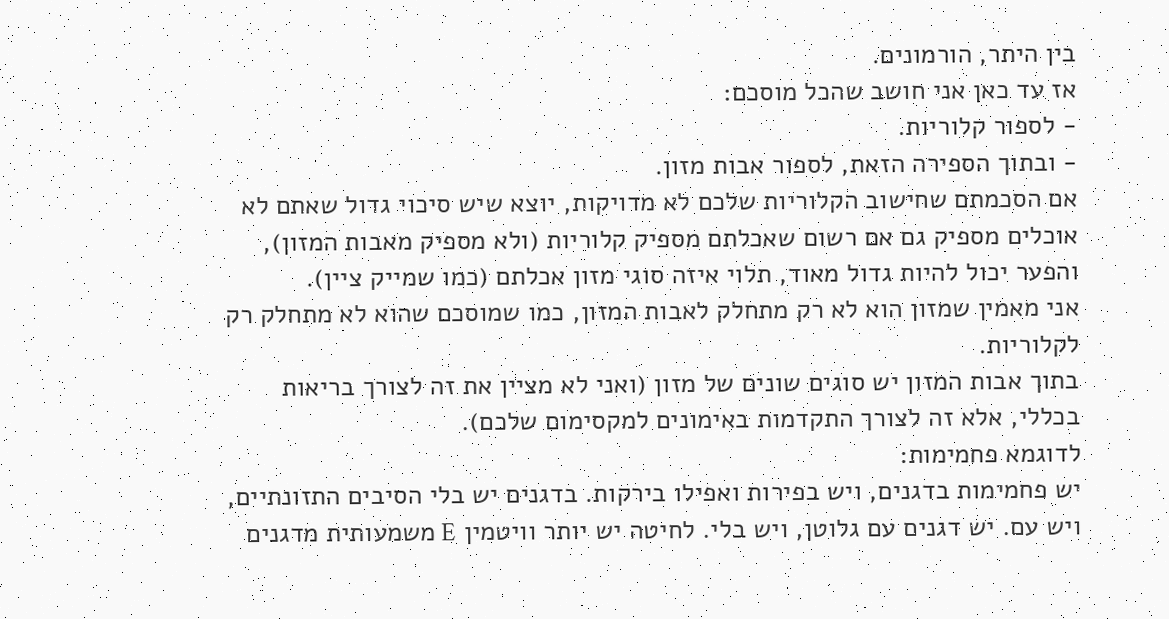בין היתר, הורמונים.
אז עד כאן אני חושב שהכל מוסכם:
- לספור קלוריות.
- ובתוך הספירה הזאת, לספור אבות מזון.
אם הסכמתם שחישוב הקלוריות שלכם לא מדויקות, יוצא שיש סיכוי גדול שאתם לא אוכלים מספיק גם אם רשום שאכלתם מספיק קלוריות (ולא מספיק מאבות המזון), והפער יכול להיות גדול מאוד, תלוי איזה סוגי מזון אכלתם (כמו שמייק ציין).
אני מאמין שמזון הוא לא רק מתחלק לאבות המזון, כמו שמוסכם שהוא לא מתחלק רק לקלוריות.
בתוך אבות המזון יש סוגים שונים של מזון (ואני לא מציין את זה לצורך בריאות בכללי, אלא זה לצורך התקדמות באימונים למקסימום שלכם).
לדוגמא פחמימות:
יש פחמימות בדגנים, ויש בפירות ואפילו בירקות. בדגנים יש בלי הסיבים התזונתיים, ויש עם. יש דגנים עם גלוטן, ויש בלי. לחיטה יש יותר וויטמין E משמעותית מדגנים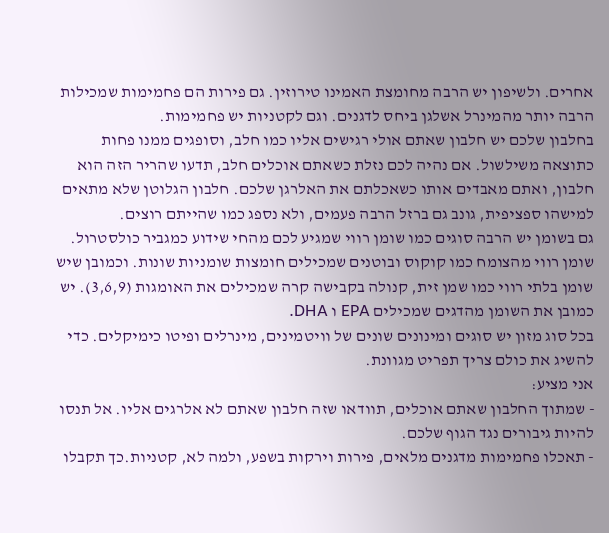אחרים. ולשיפון יש הרבה מחומצת האמינו טירוזין. גם פירות הם פחמימות שמכילות הרבה יותר מהמינרל אשלגן ביחס לדגנים. וגם לקטניות יש פחמימות.
בחלבון שלכם יש חלבון שאתם אולי רגישים אליו כמו חלב, וסופגים ממנו פחות כתוצאה משילשול. אם נהיה לכם נזלת כשאתם אוכלים חלב, תדעו שהריר הזה הוא חלבון, ואתם מאבדים אותו כשאכלתם את האלרגן שלכם. חלבון הגלוטן שלא מתאים למישהו ספציפית, גונב גם ברזל הרבה פעמים, ולא נספג כמו שהייתם רוצים.
גם בשומן יש הרבה סוגים כמו שומן רווי שמגיע לכם מהחי שידוע כמגביר כולסטרול. שומן רווי מהצומח כמו קוקוס ובוטנים שמכילים חומצות שומניות שונות. וכמובן שיש שומן בלתי רווי כמו שמן זית, קנולה בקבישה קרה שמכילים את האומגות (3,6,9). יש כמובן את השומן מהדגים שמכילים EPA ו DHA.
בכל סוג מזון יש סוגים ומינונים שונים של וויטמינים, מינרלים ופיטו כימיקלים. כדי להשיג את כולם צריך תפריט מגוונת.
אני מציע:
- שמתוך החלבון שאתם אוכלים, תוודאו שזה חלבון שאתם לא אלרגים אליו. אל תנסו להיות גיבורים נגד הגוף שלכם.
- תאכלו פחמימות מדגנים מלאים, פירות וירקות בשפע, ולמה לא, קטניות.כך תקבלו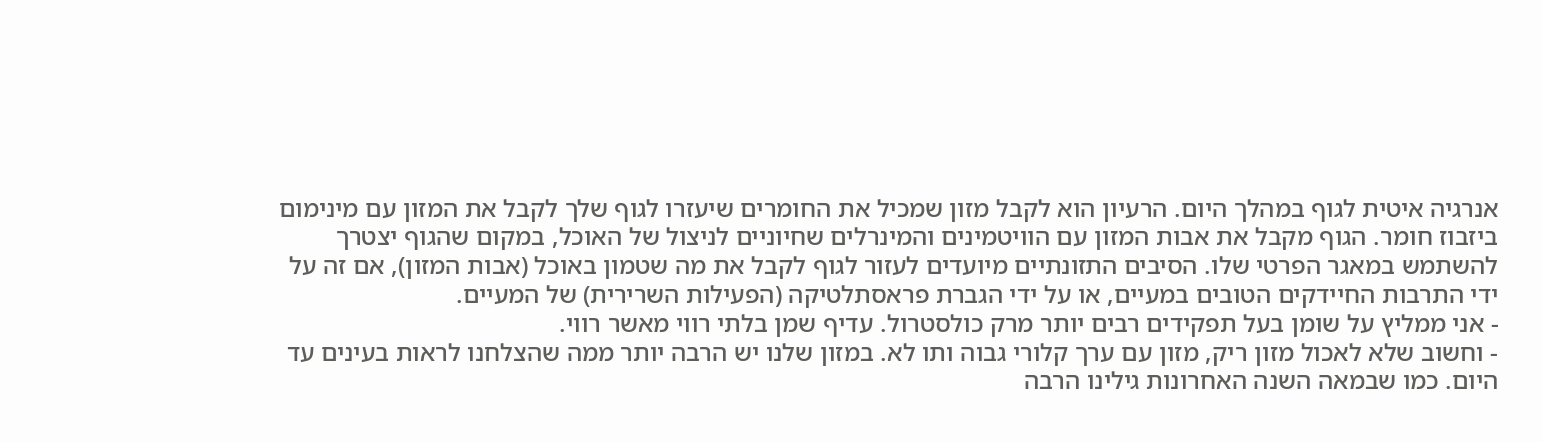אנרגיה איטית לגוף במהלך היום. הרעיון הוא לקבל מזון שמכיל את החומרים שיעזרו לגוף שלך לקבל את המזון עם מינימום ביזבוז חומר. הגוף מקבל את אבות המזון עם הוויטמינים והמינרלים שחיוניים לניצול של האוכל, במקום שהגוף יצטרך להשתמש במאגר הפרטי שלו. הסיבים התזונתיים מיועדים לעזור לגוף לקבל את מה שטמון באוכל (אבות המזון), אם זה על ידי התרבות החיידקים הטובים במעיים, או על ידי הגברת פראסתלטיקה (הפעילות השרירית) של המעיים.
- אני ממליץ על שומן בעל תפקידים רבים יותר מרק כולסטרול. עדיף שמן בלתי רווי מאשר רווי.
- וחשוב שלא לאכול מזון ריק, מזון עם ערך קלורי גבוה ותו לא. במזון שלנו יש הרבה יותר ממה שהצלחנו לראות בעינים עד היום. כמו שבמאה השנה האחרונות גילינו הרבה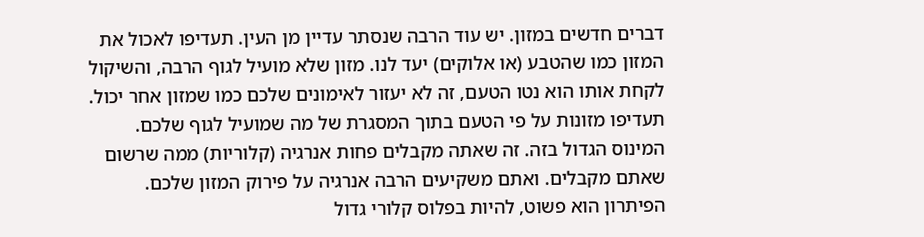דברים חדשים במזון. יש עוד הרבה שנסתר עדיין מן העין. תעדיפו לאכול את המזון כמו שהטבע (או אלוקים) יעד לנו. מזון שלא מועיל לגוף הרבה, והשיקול לקחת אותו הוא נטו הטעם, זה לא יעזור לאימונים שלכם כמו שמזון אחר יכול. תעדיפו מזונות על פי הטעם בתוך המסגרת של מה שמועיל לגוף שלכם.
המינוס הגדול בזה. זה שאתה מקבלים פחות אנרגיה (קלוריות) ממה שרשום שאתם מקבלים. ואתם משקיעים הרבה אנרגיה על פירוק המזון שלכם.
הפיתרון הוא פשוט, להיות בפלוס קלורי גדול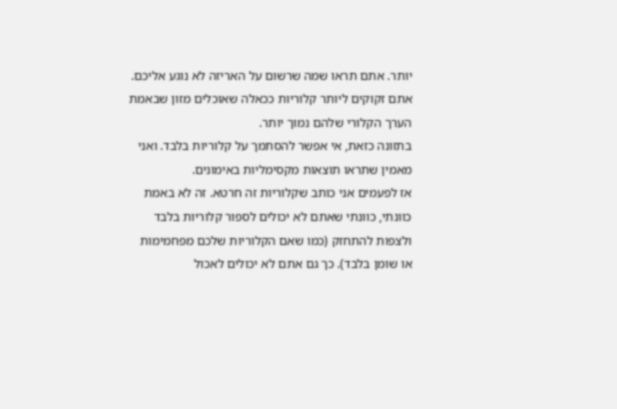יותר. אתם תראו שמה שרשום על האריזה לא נוגע אליכם. אתם זקוקים ליותר קלוריות ככאלה שאוכלים מזון שבאמת הערך הקלורי שלהם נמוך יותר.
בתזונה כזאת, אי אפשר להסתמך על קלוריות בלבד. ואני מאמין שתראו תוצאות מקסימליות באימונים.
אז לפעמים אני כותב שקלוריות זה חרטא. זה לא באמת כוונתי, כוונתי שאתם לא יכולים לספור קלוריות בלבד ולצפות להתחזק (כמו שאם הקלוריות שלכם מפחמימות או שומן בלבד). כך גם אתם לא יכולים לאכול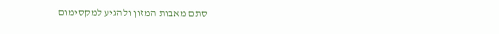סתם מאבות המזון ולהגיע למקסימום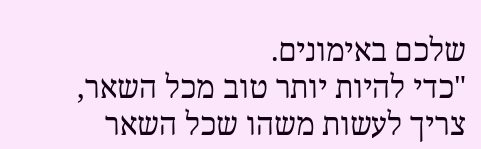שלכם באימונים.
"כדי להיות יותר טוב מכל השאר, צריך לעשות משהו שכל השאר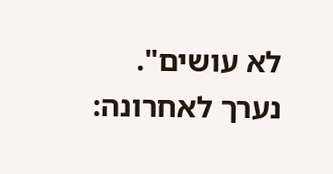לא עושים".
נערך לאחרונה: